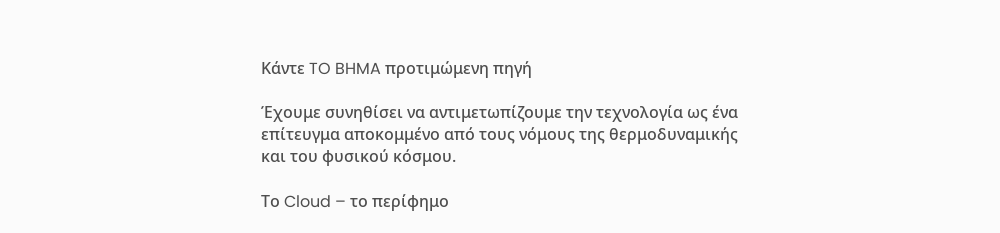Κάντε TO BHMA προτιμώμενη πηγή

Έχουμε συνηθίσει να αντιμετωπίζουμε την τεχνολογία ως ένα επίτευγμα αποκομμένο από τους νόμους της θερμοδυναμικής και του φυσικού κόσμου.

Το Cloud – το περίφημο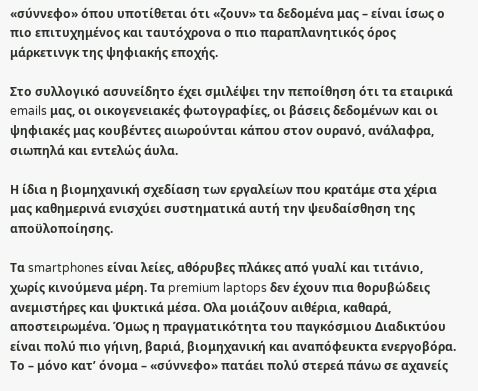«σύννεφο» όπου υποτίθεται ότι «ζουν» τα δεδομένα μας – είναι ίσως ο πιο επιτυχημένος και ταυτόχρονα ο πιο παραπλανητικός όρος μάρκετινγκ της ψηφιακής εποχής.

Στο συλλογικό ασυνείδητο έχει σμιλέψει την πεποίθηση ότι τα εταιρικά emails μας, οι οικογενειακές φωτογραφίες, οι βάσεις δεδομένων και οι ψηφιακές μας κουβέντες αιωρούνται κάπου στον ουρανό, ανάλαφρα, σιωπηλά και εντελώς άυλα.

Η ίδια η βιομηχανική σχεδίαση των εργαλείων που κρατάμε στα χέρια μας καθημερινά ενισχύει συστηματικά αυτή την ψευδαίσθηση της αποϋλοποίησης.

Τα smartphones είναι λείες, αθόρυβες πλάκες από γυαλί και τιτάνιο, χωρίς κινούμενα μέρη. Τα premium laptops δεν έχουν πια θορυβώδεις ανεμιστήρες και ψυκτικά μέσα. Ολα μοιάζουν αιθέρια, καθαρά, αποστειρωμένα. Όμως η πραγματικότητα του παγκόσμιου Διαδικτύου είναι πολύ πιο γήινη, βαριά, βιομηχανική και αναπόφευκτα ενεργοβόρα. Το – μόνο κατ’ όνομα – «σύννεφο» πατάει πολύ στερεά πάνω σε αχανείς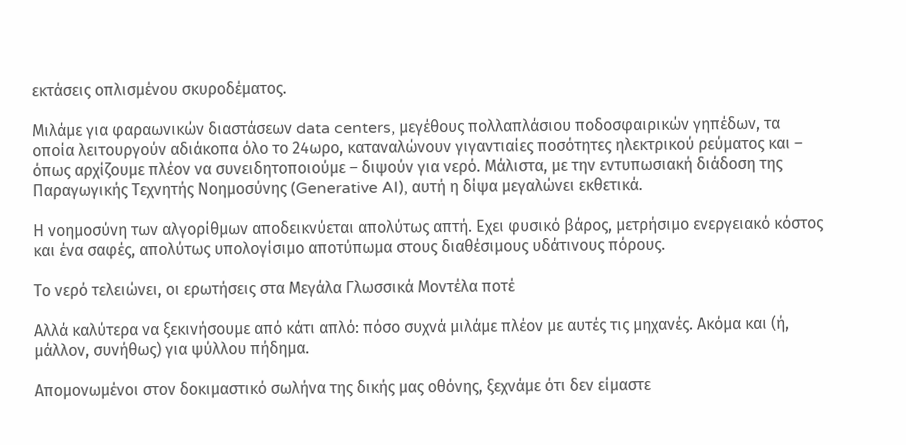εκτάσεις οπλισμένου σκυροδέματος.

Μιλάμε για φαραωνικών διαστάσεων data centers, μεγέθους πολλαπλάσιου ποδοσφαιρικών γηπέδων, τα οποία λειτουργούν αδιάκοπα όλο το 24ωρο, καταναλώνουν γιγαντιαίες ποσότητες ηλεκτρικού ρεύματος και – όπως αρχίζουμε πλέον να συνειδητοποιούμε – διψούν για νερό. Μάλιστα, με την εντυπωσιακή διάδοση της Παραγωγικής Τεχνητής Νοημοσύνης (Generative AI), αυτή η δίψα μεγαλώνει εκθετικά.

Η νοημοσύνη των αλγορίθμων αποδεικνύεται απολύτως απτή. Εχει φυσικό βάρος, μετρήσιμο ενεργειακό κόστος και ένα σαφές, απολύτως υπολογίσιμο αποτύπωμα στους διαθέσιμους υδάτινους πόρους.

Το νερό τελειώνει, οι ερωτήσεις στα Μεγάλα Γλωσσικά Μοντέλα ποτέ

Αλλά καλύτερα να ξεκινήσουμε από κάτι απλό: πόσο συχνά μιλάμε πλέον με αυτές τις μηχανές. Ακόμα και (ή, μάλλον, συνήθως) για ψύλλου πήδημα.

Απομονωμένοι στον δοκιμαστικό σωλήνα της δικής µας οθόνης, ξεχνάµε ότι δεν είµαστε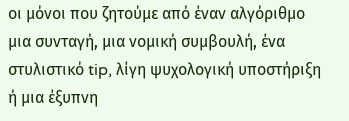οι µόνοι που ζητούµε από έναν αλγόριθµο µια συνταγή, µια νοµική συµβουλή, ένα στυλιστικό tip, λίγη ψυχολογική υποστήριξη ή μια έξυπνη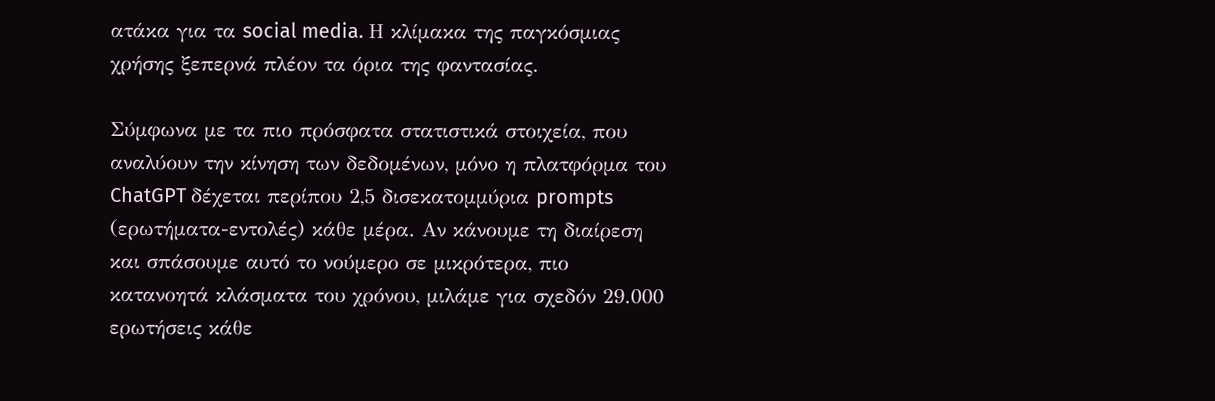ατάκα για τα social media. Η κλίμακα της παγκόσμιας χρήσης ξεπερνά πλέον τα όρια της φαντασίας.

Σύμφωνα με τα πιο πρόσφατα στατιστικά στοιχεία, που αναλύουν την κίνηση των δεδομένων, μόνο η πλατφόρμα του ChatGPT δέχεται περίπου 2,5 δισεκατομμύρια prompts (ερωτήματα-εντολές) κάθε μέρα. Αν κάνουμε τη διαίρεση και σπάσουμε αυτό το νούμερο σε μικρότερα, πιο κατανοητά κλάσματα του χρόνου, μιλάμε για σχεδόν 29.000 ερωτήσεις κάθε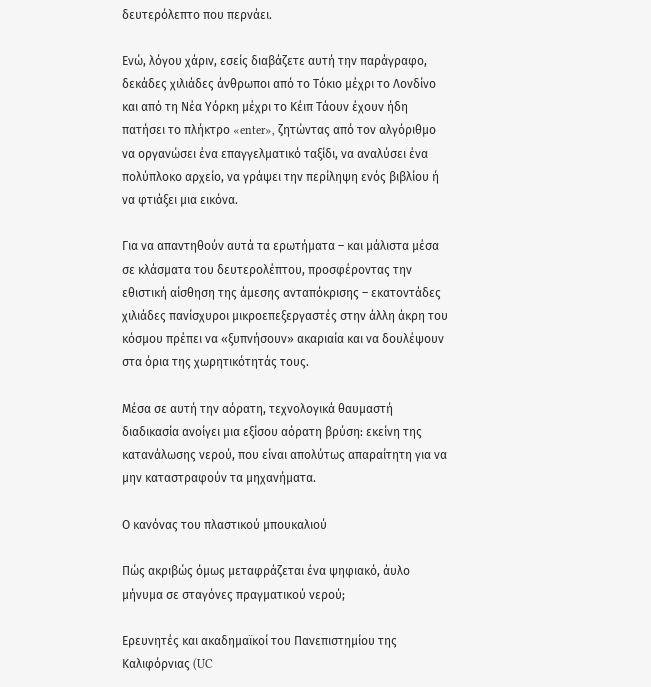δευτερόλεπτο που περνάει.

Ενώ, λόγου χάριν, εσείς διαβάζετε αυτή την παράγραφο, δεκάδες χιλιάδες άνθρωποι από το Τόκιο μέχρι το Λονδίνο και από τη Νέα Υόρκη μέχρι το Κέιπ Τάουν έχουν ήδη πατήσει το πλήκτρο «enter», ζητώντας από τον αλγόριθμο να οργανώσει ένα επαγγελματικό ταξίδι, να αναλύσει ένα πολύπλοκο αρχείο, να γράψει την περίληψη ενός βιβλίου ή να φτιάξει μια εικόνα.

Για να απαντηθούν αυτά τα ερωτήματα – και μάλιστα μέσα σε κλάσματα του δευτερολέπτου, προσφέροντας την εθιστική αίσθηση της άμεσης ανταπόκρισης – εκατοντάδες χιλιάδες πανίσχυροι μικροεπεξεργαστές στην άλλη άκρη του κόσμου πρέπει να «ξυπνήσουν» ακαριαία και να δουλέψουν στα όρια της χωρητικότητάς τους.

Μέσα σε αυτή την αόρατη, τεχνολογικά θαυμαστή διαδικασία ανοίγει μια εξίσου αόρατη βρύση: εκείνη της κατανάλωσης νερού, που είναι απολύτως απαραίτητη για να μην καταστραφούν τα μηχανήματα.

Ο κανόνας του πλαστικού μπουκαλιού

Πώς ακριβώς όμως μεταφράζεται ένα ψηφιακό, άυλο μήνυμα σε σταγόνες πραγματικού νερού;

Ερευνητές και ακαδημαϊκοί του Πανεπιστημίου της Καλιφόρνιας (UC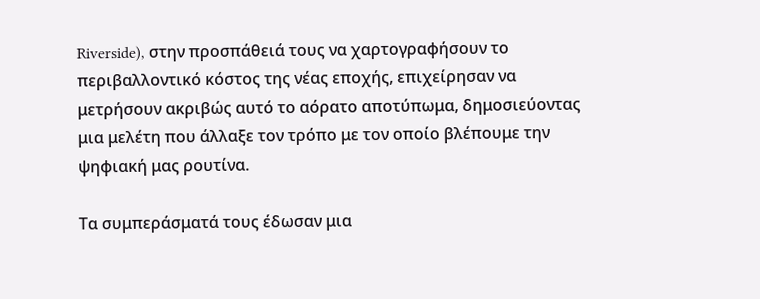Riverside), στην προσπάθειά τους να χαρτογραφήσουν το περιβαλλοντικό κόστος της νέας εποχής, επιχείρησαν να μετρήσουν ακριβώς αυτό το αόρατο αποτύπωμα, δημοσιεύοντας μια μελέτη που άλλαξε τον τρόπο με τον οποίο βλέπουμε την ψηφιακή μας ρουτίνα.

Τα συμπεράσματά τους έδωσαν μια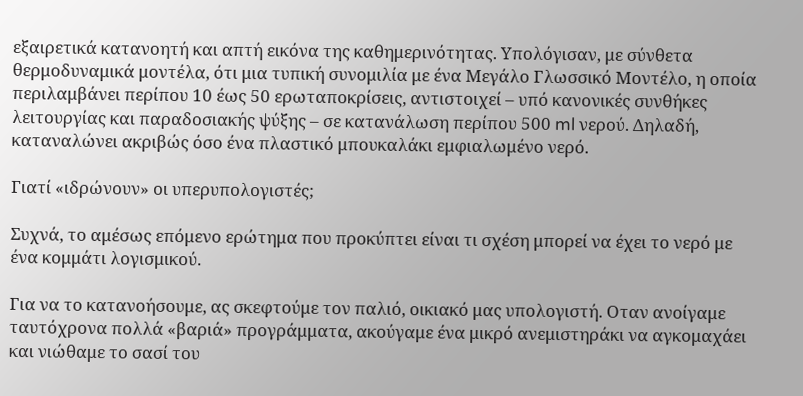εξαιρετικά κατανοητή και απτή εικόνα της καθημερινότητας. Υπολόγισαν, με σύνθετα θερμοδυναμικά μοντέλα, ότι μια τυπική συνομιλία με ένα Μεγάλο Γλωσσικό Μοντέλο, η οποία περιλαμβάνει περίπου 10 έως 50 ερωταποκρίσεις, αντιστοιχεί – υπό κανονικές συνθήκες λειτουργίας και παραδοσιακής ψύξης – σε κατανάλωση περίπου 500 ml νερού. Δηλαδή, καταναλώνει ακριβώς όσο ένα πλαστικό μπουκαλάκι εμφιαλωμένο νερό.

Γιατί «ιδρώνουν» οι υπερυπολογιστές;

Συχνά, το αμέσως επόμενο ερώτημα που προκύπτει είναι τι σχέση μπορεί να έχει το νερό με ένα κομμάτι λογισμικού.

Για να το κατανοήσουμε, ας σκεφτούμε τον παλιό, οικιακό μας υπολογιστή. Οταν ανοίγαμε ταυτόχρονα πολλά «βαριά» προγράμματα, ακούγαμε ένα μικρό ανεμιστηράκι να αγκομαχάει και νιώθαμε το σασί του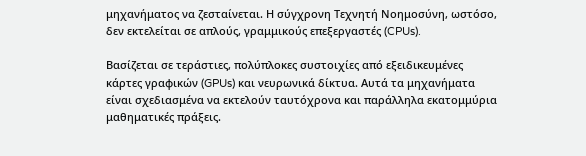μηχανήματος να ζεσταίνεται. Η σύγχρονη Τεχνητή Νοημοσύνη, ωστόσο, δεν εκτελείται σε απλούς, γραμμικούς επεξεργαστές (CPUs).

Βασίζεται σε τεράστιες, πολύπλοκες συστοιχίες από εξειδικευμένες κάρτες γραφικών (GPUs) και νευρωνικά δίκτυα. Αυτά τα μηχανήματα είναι σχεδιασμένα να εκτελούν ταυτόχρονα και παράλληλα εκατομμύρια μαθηματικές πράξεις.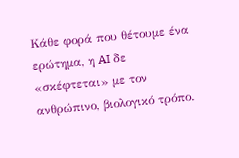Κάθε φορά που θέτουμε ένα ερώτημα, η AI δε «σκέφτεται» με τον ανθρώπινο, βιολογικό τρόπο.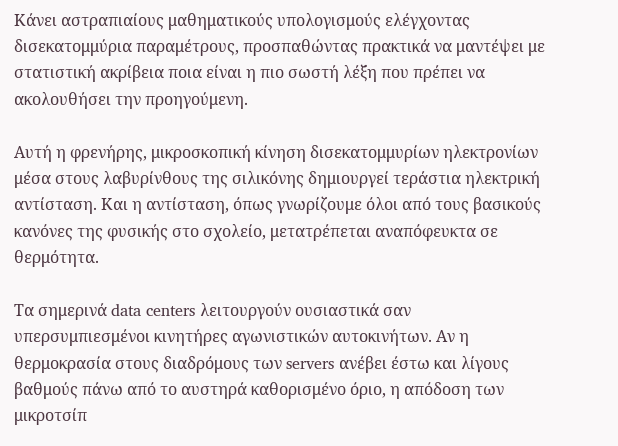Κάνει αστραπιαίους μαθηματικούς υπολογισμούς ελέγχοντας δισεκατομμύρια παραμέτρους, προσπαθώντας πρακτικά να μαντέψει με στατιστική ακρίβεια ποια είναι η πιο σωστή λέξη που πρέπει να ακολουθήσει την προηγούμενη.

Αυτή η φρενήρης, μικροσκοπική κίνηση δισεκατομμυρίων ηλεκτρονίων μέσα στους λαβυρίνθους της σιλικόνης δημιουργεί τεράστια ηλεκτρική αντίσταση. Και η αντίσταση, όπως γνωρίζουμε όλοι από τους βασικούς κανόνες της φυσικής στο σχολείο, μετατρέπεται αναπόφευκτα σε θερμότητα.

Τα σημερινά data centers λειτουργούν ουσιαστικά σαν υπερσυμπιεσμένοι κινητήρες αγωνιστικών αυτοκινήτων. Αν η θερμοκρασία στους διαδρόμους των servers ανέβει έστω και λίγους βαθμούς πάνω από το αυστηρά καθορισμένο όριο, η απόδοση των μικροτσίπ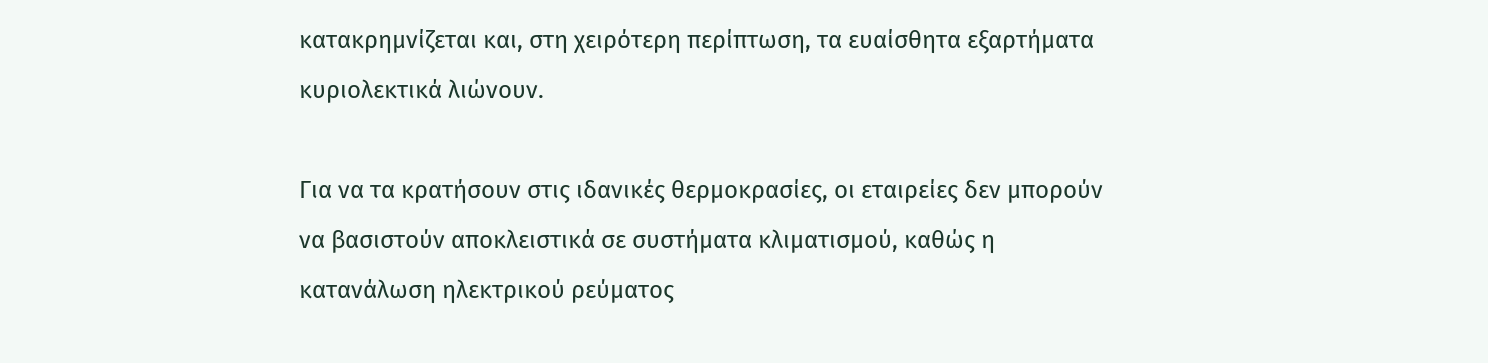κατακρημνίζεται και, στη χειρότερη περίπτωση, τα ευαίσθητα εξαρτήματα κυριολεκτικά λιώνουν.

Για να τα κρατήσουν στις ιδανικές θερμοκρασίες, οι εταιρείες δεν μπορούν να βασιστούν αποκλειστικά σε συστήματα κλιματισμού, καθώς η κατανάλωση ηλεκτρικού ρεύματος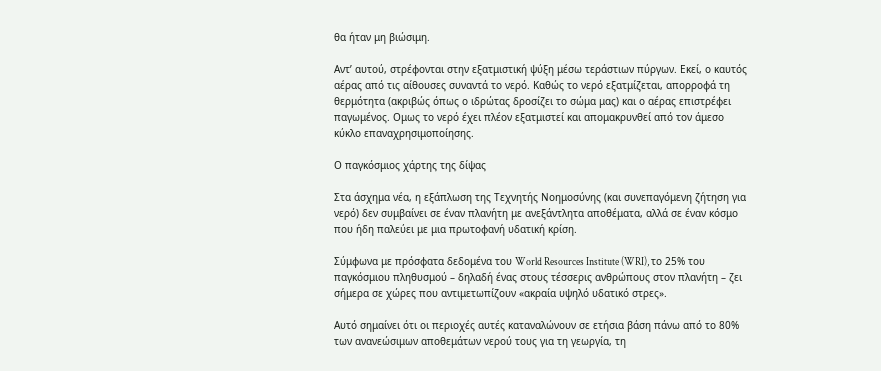θα ήταν μη βιώσιμη.

Αντ’ αυτού, στρέφονται στην εξατμιστική ψύξη μέσω τεράστιων πύργων. Εκεί, ο καυτός αέρας από τις αίθουσες συναντά το νερό. Καθώς το νερό εξατμίζεται, απορροφά τη θερμότητα (ακριβώς όπως ο ιδρώτας δροσίζει το σώμα μας) και ο αέρας επιστρέφει παγωμένος. Ομως το νερό έχει πλέον εξατμιστεί και απομακρυνθεί από τον άμεσο κύκλο επαναχρησιμοποίησης.

Ο παγκόσμιος χάρτης της δίψας

Στα άσχημα νέα, η εξάπλωση της Τεχνητής Νοημοσύνης (και συνεπαγόμενη ζήτηση για νερό) δεν συμβαίνει σε έναν πλανήτη με ανεξάντλητα αποθέματα, αλλά σε έναν κόσμο που ήδη παλεύει με μια πρωτοφανή υδατική κρίση.

Σύμφωνα με πρόσφατα δεδομένα του World Resources Institute (WRI), το 25% του παγκόσμιου πληθυσμού – δηλαδή ένας στους τέσσερις ανθρώπους στον πλανήτη – ζει σήμερα σε χώρες που αντιμετωπίζουν «ακραία υψηλό υδατικό στρες».

Αυτό σημαίνει ότι οι περιοχές αυτές καταναλώνουν σε ετήσια βάση πάνω από το 80% των ανανεώσιμων αποθεμάτων νερού τους για τη γεωργία, τη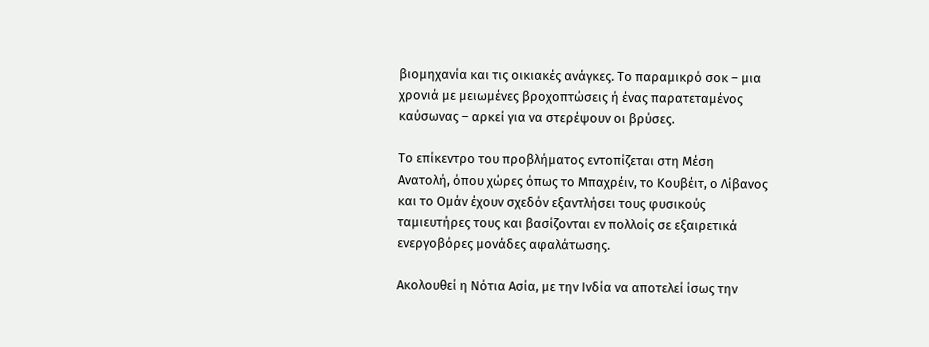βιομηχανία και τις οικιακές ανάγκες. Το παραμικρό σοκ – μια χρονιά με μειωμένες βροχοπτώσεις ή ένας παρατεταμένος καύσωνας – αρκεί για να στερέψουν οι βρύσες.

Το επίκεντρο του προβλήματος εντοπίζεται στη Μέση Ανατολή, όπου χώρες όπως το Μπαχρέιν, το Κουβέιτ, ο Λίβανος και το Ομάν έχουν σχεδόν εξαντλήσει τους φυσικούς ταμιευτήρες τους και βασίζονται εν πολλοίς σε εξαιρετικά ενεργοβόρες μονάδες αφαλάτωσης.

Ακολουθεί η Νότια Ασία, με την Ινδία να αποτελεί ίσως την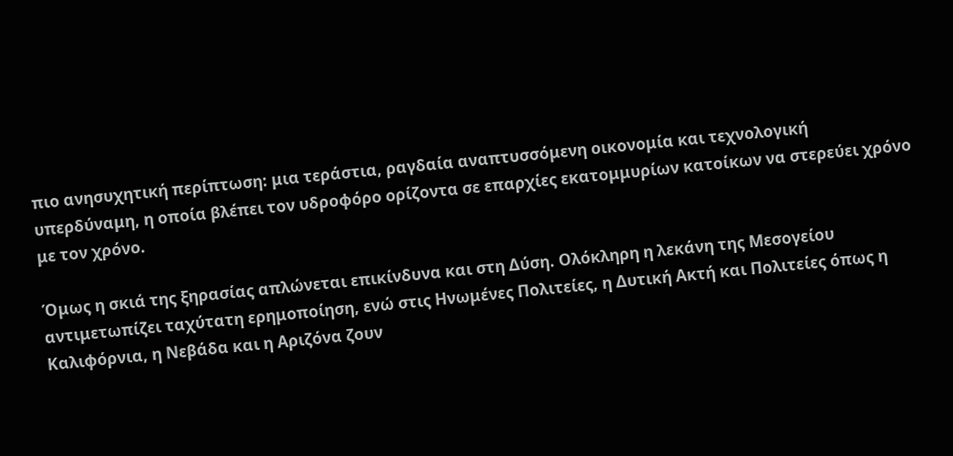πιο ανησυχητική περίπτωση: μια τεράστια, ραγδαία αναπτυσσόμενη οικονομία και τεχνολογική υπερδύναμη, η οποία βλέπει τον υδροφόρο ορίζοντα σε επαρχίες εκατομμυρίων κατοίκων να στερεύει χρόνο με τον χρόνο.

Όμως η σκιά της ξηρασίας απλώνεται επικίνδυνα και στη Δύση. Ολόκληρη η λεκάνη της Μεσογείου αντιμετωπίζει ταχύτατη ερημοποίηση, ενώ στις Ηνωμένες Πολιτείες, η Δυτική Ακτή και Πολιτείες όπως η Καλιφόρνια, η Νεβάδα και η Αριζόνα ζουν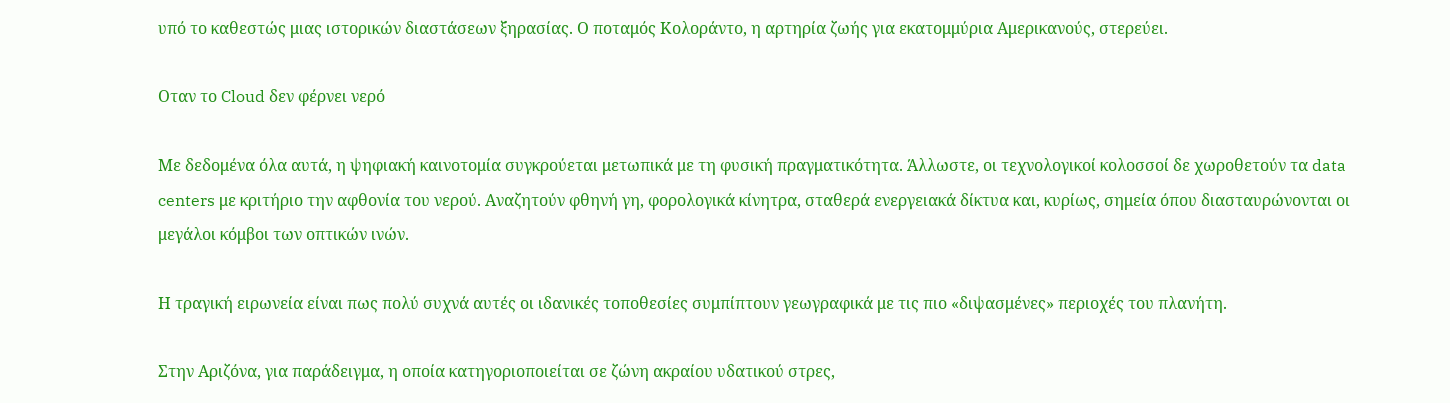υπό το καθεστώς μιας ιστορικών διαστάσεων ξηρασίας. Ο ποταμός Κολοράντο, η αρτηρία ζωής για εκατομμύρια Αμερικανούς, στερεύει.

Οταν το Cloud δεν φέρνει νερό

Με δεδομένα όλα αυτά, η ψηφιακή καινοτομία συγκρούεται μετωπικά με τη φυσική πραγματικότητα. Άλλωστε, οι τεχνολογικοί κολοσσοί δε χωροθετούν τα data centers με κριτήριο την αφθονία του νερού. Αναζητούν φθηνή γη, φορολογικά κίνητρα, σταθερά ενεργειακά δίκτυα και, κυρίως, σημεία όπου διασταυρώνονται οι μεγάλοι κόμβοι των οπτικών ινών.

Η τραγική ειρωνεία είναι πως πολύ συχνά αυτές οι ιδανικές τοποθεσίες συμπίπτουν γεωγραφικά με τις πιο «διψασμένες» περιοχές του πλανήτη.

Στην Αριζόνα, για παράδειγμα, η οποία κατηγοριοποιείται σε ζώνη ακραίου υδατικού στρες,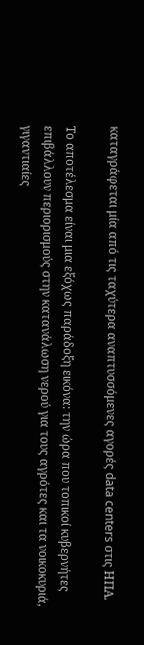καταγράφεται μία από τις ταχύτερα αναπτυσσόμενες αγορές data centers στις ΗΠΑ.

Το αποτέλεσμα είναι μια εξόχως παράδοξη εικόνα: την ώρα που τοπικοί κυβερνήτες επιβάλλουν περιορισμούς στην κατανάλωση νερού για τους αγρότες και τα νοικοκυριά, γιγαντιαίες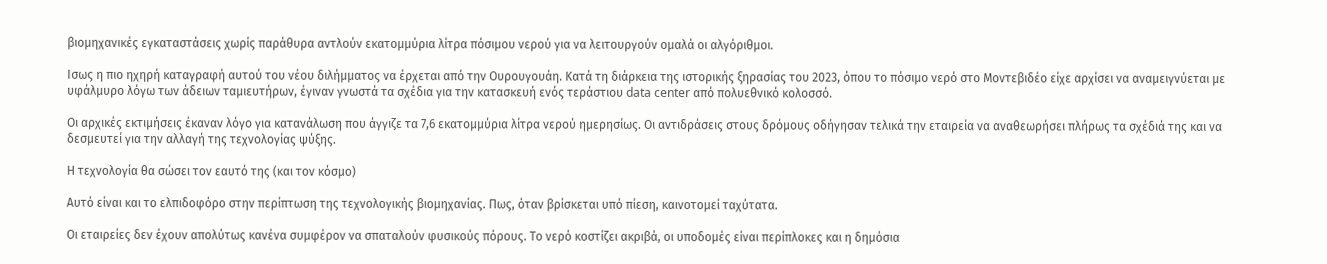βιομηχανικές εγκαταστάσεις χωρίς παράθυρα αντλούν εκατομμύρια λίτρα πόσιμου νερού για να λειτουργούν ομαλά οι αλγόριθμοι.

Ισως η πιο ηχηρή καταγραφή αυτού του νέου διλήμματος να έρχεται από την Ουρουγουάη. Κατά τη διάρκεια της ιστορικής ξηρασίας του 2023, όπου το πόσιμο νερό στο Μοντεβιδέο είχε αρχίσει να αναμειγνύεται με υφάλμυρο λόγω των άδειων ταμιευτήρων, έγιναν γνωστά τα σχέδια για την κατασκευή ενός τεράστιου data center από πολυεθνικό κολοσσό.

Οι αρχικές εκτιμήσεις έκαναν λόγο για κατανάλωση που άγγιζε τα 7,6 εκατομμύρια λίτρα νερού ημερησίως. Οι αντιδράσεις στους δρόμους οδήγησαν τελικά την εταιρεία να αναθεωρήσει πλήρως τα σχέδιά της και να δεσμευτεί για την αλλαγή της τεχνολογίας ψύξης.

Η τεχνολογία θα σώσει τον εαυτό της (και τον κόσμο)

Αυτό είναι και το ελπιδοφόρο στην περίπτωση της τεχνολογικής βιομηχανίας. Πως, όταν βρίσκεται υπό πίεση, καινοτομεί ταχύτατα.

Οι εταιρείες δεν έχουν απολύτως κανένα συμφέρον να σπαταλούν φυσικούς πόρους. Το νερό κοστίζει ακριβά, οι υποδομές είναι περίπλοκες και η δημόσια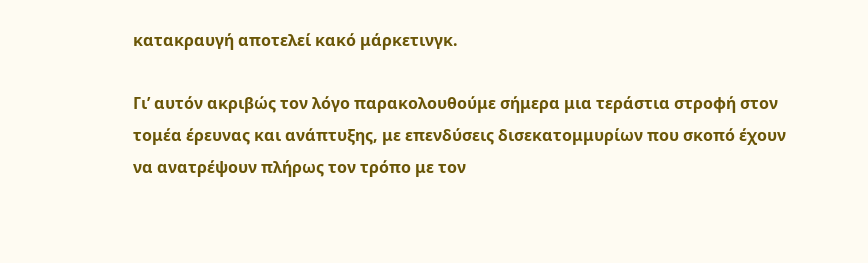κατακραυγή αποτελεί κακό μάρκετινγκ.

Γι’ αυτόν ακριβώς τον λόγο παρακολουθούμε σήμερα μια τεράστια στροφή στον τομέα έρευνας και ανάπτυξης, με επενδύσεις δισεκατομμυρίων που σκοπό έχουν να ανατρέψουν πλήρως τον τρόπο με τον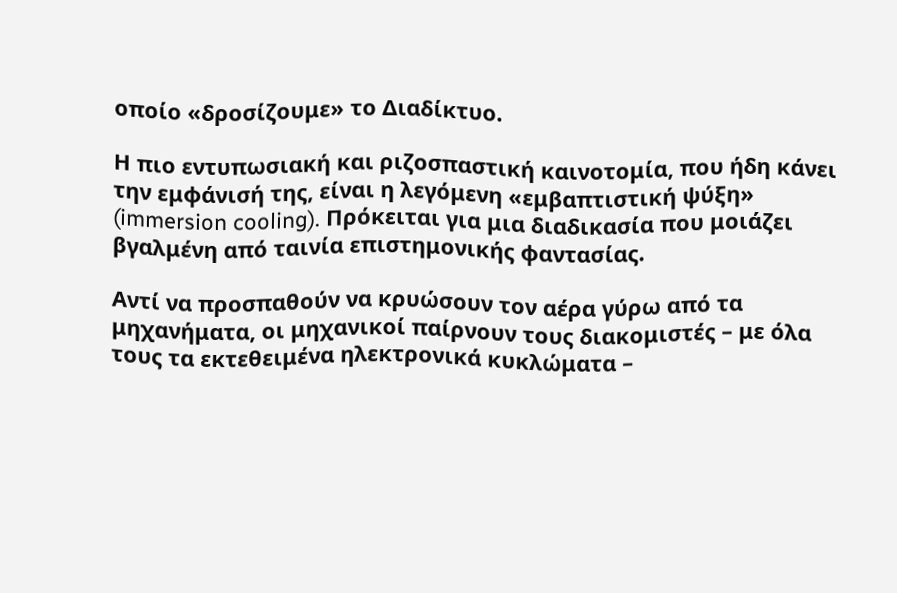οποίο «δροσίζουμε» το Διαδίκτυο.

Η πιο εντυπωσιακή και ριζοσπαστική καινοτομία, που ήδη κάνει την εμφάνισή της, είναι η λεγόμενη «εμβαπτιστική ψύξη» (immersion cooling). Πρόκειται για μια διαδικασία που μοιάζει βγαλμένη από ταινία επιστημονικής φαντασίας.

Αντί να προσπαθούν να κρυώσουν τον αέρα γύρω από τα μηχανήματα, οι μηχανικοί παίρνουν τους διακομιστές – με όλα τους τα εκτεθειμένα ηλεκτρονικά κυκλώματα –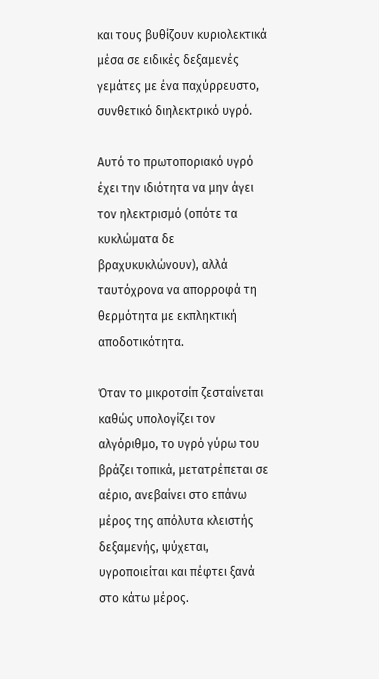και τους βυθίζουν κυριολεκτικά μέσα σε ειδικές δεξαμενές γεμάτες με ένα παχύρρευστο, συνθετικό διηλεκτρικό υγρό.

Αυτό το πρωτοποριακό υγρό έχει την ιδιότητα να μην άγει τον ηλεκτρισμό (οπότε τα κυκλώματα δε βραχυκυκλώνουν), αλλά ταυτόχρονα να απορροφά τη θερμότητα με εκπληκτική αποδοτικότητα.

Όταν το μικροτσίπ ζεσταίνεται καθώς υπολογίζει τον αλγόριθμο, το υγρό γύρω του βράζει τοπικά, μετατρέπεται σε αέριο, ανεβαίνει στο επάνω μέρος της απόλυτα κλειστής δεξαμενής, ψύχεται, υγροποιείται και πέφτει ξανά στο κάτω μέρος.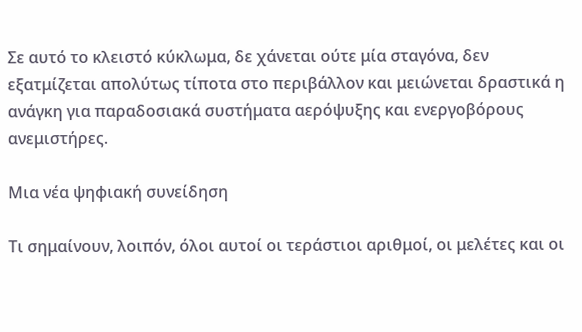Σε αυτό το κλειστό κύκλωμα, δε χάνεται ούτε μία σταγόνα, δεν εξατμίζεται απολύτως τίποτα στο περιβάλλον και μειώνεται δραστικά η ανάγκη για παραδοσιακά συστήματα αερόψυξης και ενεργοβόρους ανεμιστήρες.

Μια νέα ψηφιακή συνείδηση

Τι σημαίνουν, λοιπόν, όλοι αυτοί οι τεράστιοι αριθμοί, οι μελέτες και οι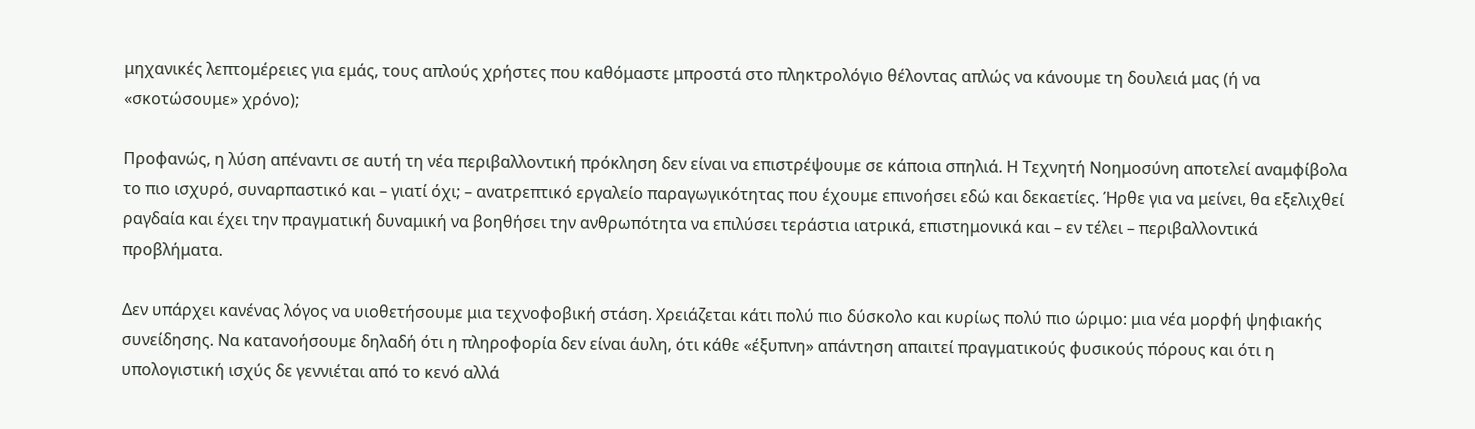μηχανικές λεπτομέρειες για εμάς, τους απλούς χρήστες που καθόμαστε μπροστά στο πληκτρολόγιο θέλοντας απλώς να κάνουμε τη δουλειά μας (ή να «σκοτώσουμε» χρόνο);

Προφανώς, η λύση απέναντι σε αυτή τη νέα περιβαλλοντική πρόκληση δεν είναι να επιστρέψουμε σε κάποια σπηλιά. Η Τεχνητή Νοημοσύνη αποτελεί αναμφίβολα το πιο ισχυρό, συναρπαστικό και – γιατί όχι; – ανατρεπτικό εργαλείο παραγωγικότητας που έχουμε επινοήσει εδώ και δεκαετίες. Ήρθε για να μείνει, θα εξελιχθεί ραγδαία και έχει την πραγματική δυναμική να βοηθήσει την ανθρωπότητα να επιλύσει τεράστια ιατρικά, επιστημονικά και – εν τέλει – περιβαλλοντικά προβλήματα.

Δεν υπάρχει κανένας λόγος να υιοθετήσουμε μια τεχνοφοβική στάση. Χρειάζεται κάτι πολύ πιο δύσκολο και κυρίως πολύ πιο ώριμο: μια νέα μορφή ψηφιακής συνείδησης. Να κατανοήσουμε δηλαδή ότι η πληροφορία δεν είναι άυλη, ότι κάθε «έξυπνη» απάντηση απαιτεί πραγματικούς φυσικούς πόρους και ότι η υπολογιστική ισχύς δε γεννιέται από το κενό αλλά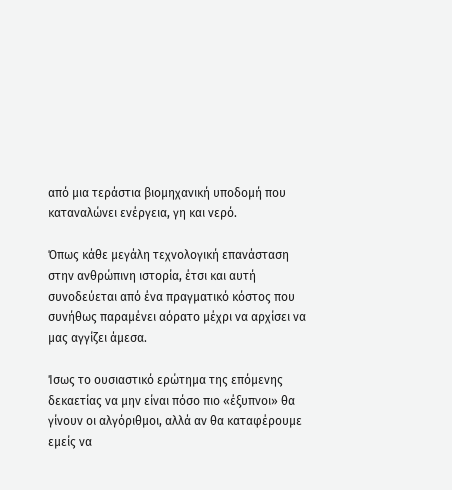από μια τεράστια βιομηχανική υποδομή που καταναλώνει ενέργεια, γη και νερό.

Όπως κάθε μεγάλη τεχνολογική επανάσταση στην ανθρώπινη ιστορία, έτσι και αυτή συνοδεύεται από ένα πραγματικό κόστος που συνήθως παραμένει αόρατο μέχρι να αρχίσει να μας αγγίζει άμεσα.

Ίσως το ουσιαστικό ερώτημα της επόμενης δεκαετίας να μην είναι πόσο πιο «έξυπνοι» θα γίνουν οι αλγόριθμοι, αλλά αν θα καταφέρουμε εμείς να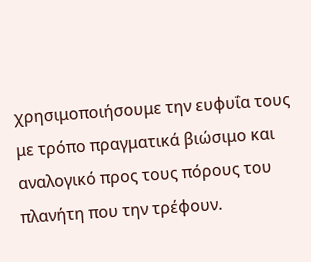χρησιμοποιήσουμε την ευφυΐα τους με τρόπο πραγματικά βιώσιμο και αναλογικό προς τους πόρους του πλανήτη που την τρέφουν.